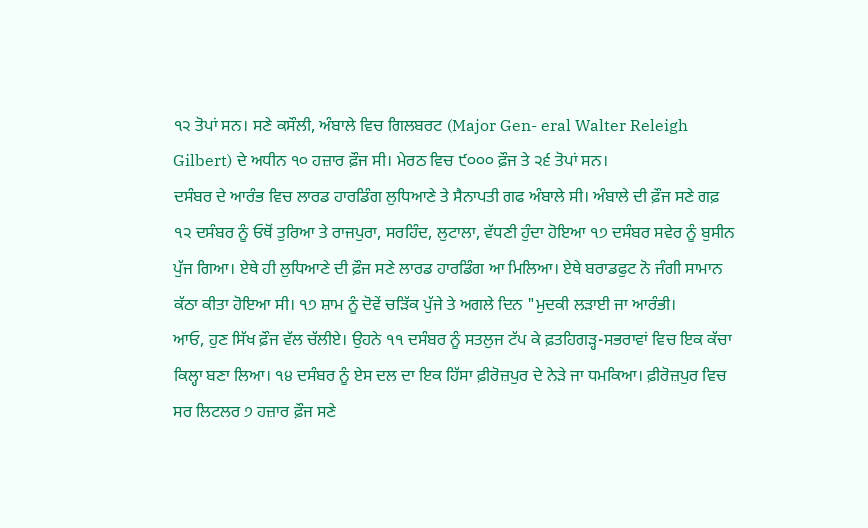੧੨ ਤੋਪਾਂ ਸਨ। ਸਣੇ ਕਸੌਲੀ, ਅੰਬਾਲੇ ਵਿਚ ਗਿਲਬਰਟ (Major Gen- eral Walter Releigh Gilbert) ਦੇ ਅਧੀਨ ੧੦ ਹਜ਼ਾਰ ਫ਼ੌਜ ਸੀ। ਮੇਰਠ ਵਿਚ ੯੦੦੦ ਫ਼ੌਜ ਤੇ ੨੬ ਤੋਪਾਂ ਸਨ।
ਦਸੰਬਰ ਦੇ ਆਰੰਭ ਵਿਚ ਲਾਰਡ ਹਾਰਡਿੰਗ ਲੁਧਿਆਣੇ ਤੇ ਸੈਨਾਪਤੀ ਗਫ ਅੰਬਾਲੇ ਸੀ। ਅੰਬਾਲੇ ਦੀ ਫ਼ੌਜ ਸਣੇ ਗਫ਼ ੧੨ ਦਸੰਬਰ ਨੂੰ ਓਥੋਂ ਤੁਰਿਆ ਤੇ ਰਾਜਪੁਰਾ, ਸਰਹਿੰਦ, ਲੁਟਾਲਾ, ਵੱਧਣੀ ਹੁੰਦਾ ਹੋਇਆ ੧੭ ਦਸੰਬਰ ਸਵੇਰ ਨੂੰ ਬੁਸੀਨ ਪੁੱਜ ਗਿਆ। ਏਥੇ ਹੀ ਲੁਧਿਆਣੇ ਦੀ ਫ਼ੌਜ ਸਣੇ ਲਾਰਡ ਹਾਰਡਿੰਗ ਆ ਮਿਲਿਆ। ਏਥੇ ਬਰਾਡਫੁਟ ਨੋ ਜੰਗੀ ਸਾਮਾਨ ਕੱਠਾ ਕੀਤਾ ਹੋਇਆ ਸੀ। ੧੭ ਸ਼ਾਮ ਨੂੰ ਦੋਵੇਂ ਚੜਿੱਕ ਪੁੱਜੇ ਤੇ ਅਗਲੇ ਦਿਨ "ਮੁਦਕੀ ਲੜਾਈ ਜਾ ਆਰੰਭੀ।
ਆਓ, ਹੁਣ ਸਿੱਖ ਫ਼ੌਜ ਵੱਲ ਚੱਲੀਏ। ਉਹਨੇ ੧੧ ਦਸੰਬਰ ਨੂੰ ਸਤਲੁਜ ਟੱਪ ਕੇ ਫ਼ਤਹਿਗੜ੍ਹ-ਸਭਰਾਵਾਂ ਵਿਚ ਇਕ ਕੱਚਾ ਕਿਲ੍ਹਾ ਬਣਾ ਲਿਆ। ੧੪ ਦਸੰਬਰ ਨੂੰ ਏਸ ਦਲ ਦਾ ਇਕ ਹਿੱਸਾ ਫ਼ੀਰੋਜ਼ਪੁਰ ਦੇ ਨੇੜੇ ਜਾ ਧਮਕਿਆ। ਫ਼ੀਰੋਜ਼ਪੁਰ ਵਿਚ ਸਰ ਲਿਟਲਰ ੭ ਹਜ਼ਾਰ ਫ਼ੌਜ ਸਣੇ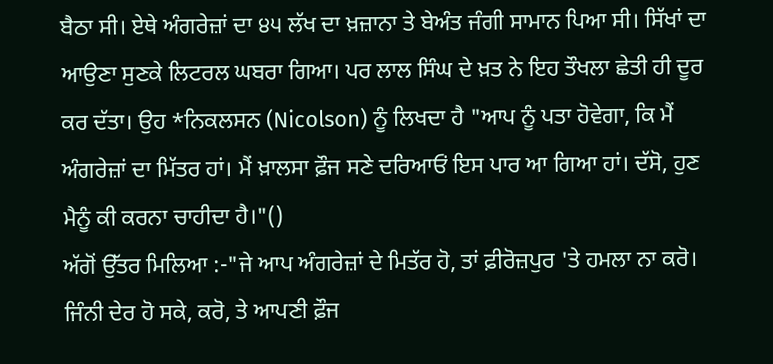ਬੈਠਾ ਸੀ। ਏਥੇ ਅੰਗਰੇਜ਼ਾਂ ਦਾ ੪੫ ਲੱਖ ਦਾ ਖ਼ਜ਼ਾਨਾ ਤੇ ਬੇਅੰਤ ਜੰਗੀ ਸਾਮਾਨ ਪਿਆ ਸੀ। ਸਿੱਖਾਂ ਦਾ ਆਉਣਾ ਸੁਣਕੇ ਲਿਟਰਲ ਘਬਰਾ ਗਿਆ। ਪਰ ਲਾਲ ਸਿੰਘ ਦੇ ਖ਼ਤ ਨੇ ਇਹ ਤੌਖਲਾ ਛੇਤੀ ਹੀ ਦੂਰ ਕਰ ਦੱਤਾ। ਉਹ *ਨਿਕਲਸਨ (Nicolson) ਨੂੰ ਲਿਖਦਾ ਹੈ "ਆਪ ਨੂੰ ਪਤਾ ਹੋਵੇਗਾ, ਕਿ ਮੈਂ ਅੰਗਰੇਜ਼ਾਂ ਦਾ ਮਿੱਤਰ ਹਾਂ। ਮੈਂ ਖ਼ਾਲਸਾ ਫ਼ੌਜ ਸਣੇ ਦਰਿਆਓਂ ਇਸ ਪਾਰ ਆ ਗਿਆ ਹਾਂ। ਦੱਸੋ, ਹੁਣ ਮੈਨੂੰ ਕੀ ਕਰਨਾ ਚਾਹੀਦਾ ਹੈ।"()
ਅੱਗੋਂ ਉੱਤਰ ਮਿਲਿਆ :-"ਜੇ ਆਪ ਅੰਗਰੇਜ਼ਾਂ ਦੇ ਮਿਤੱਰ ਹੋ, ਤਾਂ ਫ਼ੀਰੋਜ਼ਪੁਰ 'ਤੇ ਹਮਲਾ ਨਾ ਕਰੋ। ਜਿੰਨੀ ਦੇਰ ਹੋ ਸਕੇ, ਕਰੋ, ਤੇ ਆਪਣੀ ਫ਼ੌਜ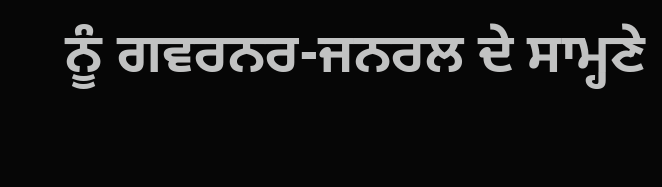ਨੂੰ ਗਵਰਨਰ-ਜਨਰਲ ਦੇ ਸਾਮ੍ਹਣੇ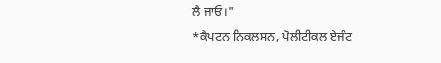ਲੈ ਜਾਓ।"
*ਕੈਪਟਨ ਨਿਕਲਸਨ, ਪੋਲੀਟੀਕਲ ਏਜੰਟ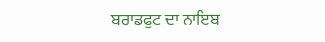ਬਰਾਡਫੁਟ ਦਾ ਨਾਇਬ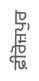ਫ਼ੀਰੋਜ਼ਪੁਰ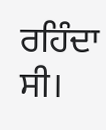ਰਹਿੰਦਾ ਸੀ।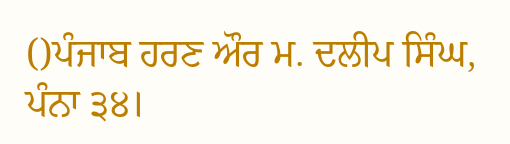()ਪੰਜਾਬ ਹਰਣ ਔਰ ਮ. ਦਲੀਪ ਸਿੰਘ, ਪੰਨਾ ੩੪।